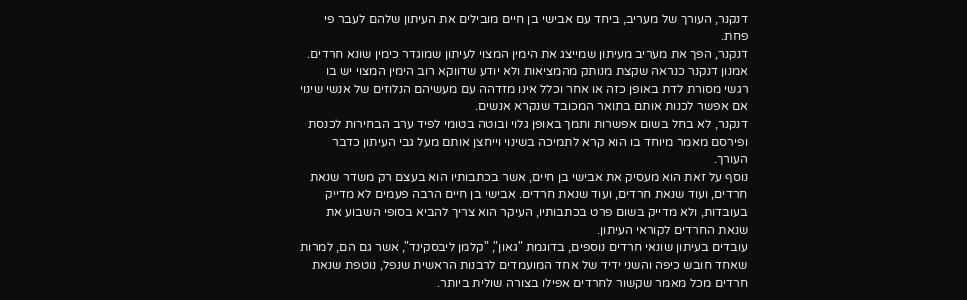דנקנר, העורך של מעריב, ביחד עם אבישי בן חיים מובילים את העיתון שלהם לעבר פי פחת.
דנקנר, הפך את מעריב מעיתון שמייצג את הימין המצוי לעיתון שמוגדר כימין שונא חרדים.
אמנון דנקנר כנראה שקצת מנותק מהמציאות ולא יודע שדווקא רוב הימין המצוי יש בו רגשי מסורת לדת באופן כזה או אחר וכלל אינו מזדהה עם מעשיהם הנלוזים של אנשי שינוי אם אפשר לכנות אותם בתואר המכובד שנקרא אנשים.
דנקנר, לא בחל בשום אפשרות ותמך באופן גלוי ובוטה בטומי לפיד ערב הבחירות לכנסת ופירסם מאמר מיוחד בו הוא קרא לתמיכה בשינוי וייחצן אותם מעל גבי העיתון כדבר העורך.
נוסף על זאת הוא מעסיק את אבישי בן חיים, אשר בכתבותיו הוא בעצם רק משדר שנאת חרדים, ועוד שנאת חרדים, ועוד שנאת חרדים. אבישי בן חיים הרבה פעמים לא מדייק בעובדות, ולא מדייק בשום פרט בכתבותיו, העיקר הוא צריך להביא בסופי השבוע את שנאת החרדים לקוראי העיתון.
עובדים בעיתון שונאי חרדים נוספים, בדוגמת "גאון", "קלמן ליבסקינד", אשר גם הם, למרות שאחד חובש כיפה והשני ידיד של אחד המועמדים לרבנות הראשית שנפל, נוטפת שנאת חרדים מכל מאמר שקשור לחרדים אפילו בצורה שולית ביותר.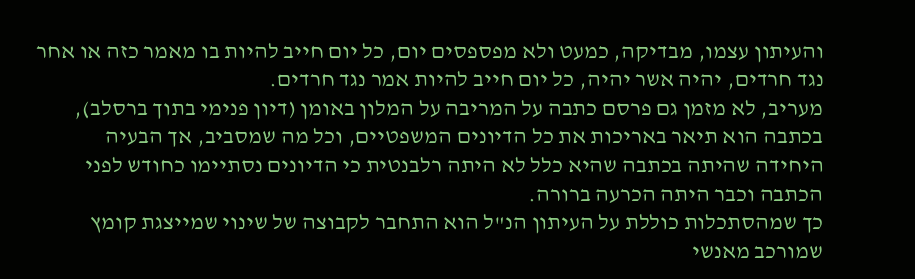והעיתון עצמו, מבדיקה, כמעט ולא מפספסים יום, כל יום חייב להיות בו מאמר כזה או אחר נגד חרדים, יהיה אשר יהיה, כל יום חייב להיות אמר נגד חרדים.
מעריב, לא מזמן גם פרסם כתבה על המריבה על המלון באומן (דיון פנימי בתוך ברסלב), בכתבה הוא תיאר באריכות את כל הדיונים המשפטיים, וכל מה שמסביב, אך הבעיה היחידה שהיתה בכתבה שהיא כלל לא היתה רלבנטית כי הדיונים נסתיימו כחודש לפני הכתבה וכבר היתה הכרעה ברורה.
כך שמהסתכלות כוללת על העיתון הנ"ל הוא התחבר לקבוצה של שינוי שמייצגת קומץ שמורכב מאנשי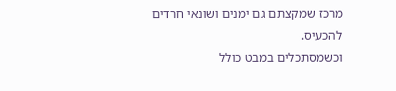מרכז שמקצתם גם ימנים ושונאי חרדים להכעיס.
וכשמסתכלים במבט כולל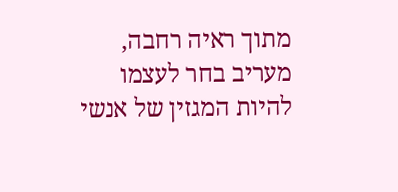מתוך ראיה רחבה, מעריב בחר לעצמו להיות המגזין של אנשי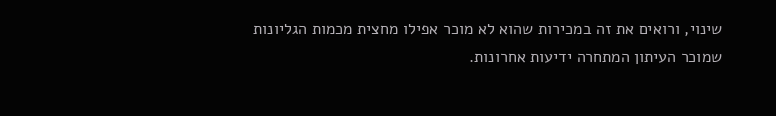שינוי, ורואים את זה במכירות שהוא לא מוכר אפילו מחצית מכמות הגליונות שמוכר העיתון המתחרה ידיעות אחרונות.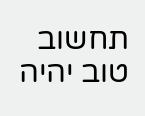תחשוב טוב יהיה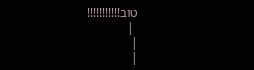טוב!!!!!!!!!!!
 |
|
|